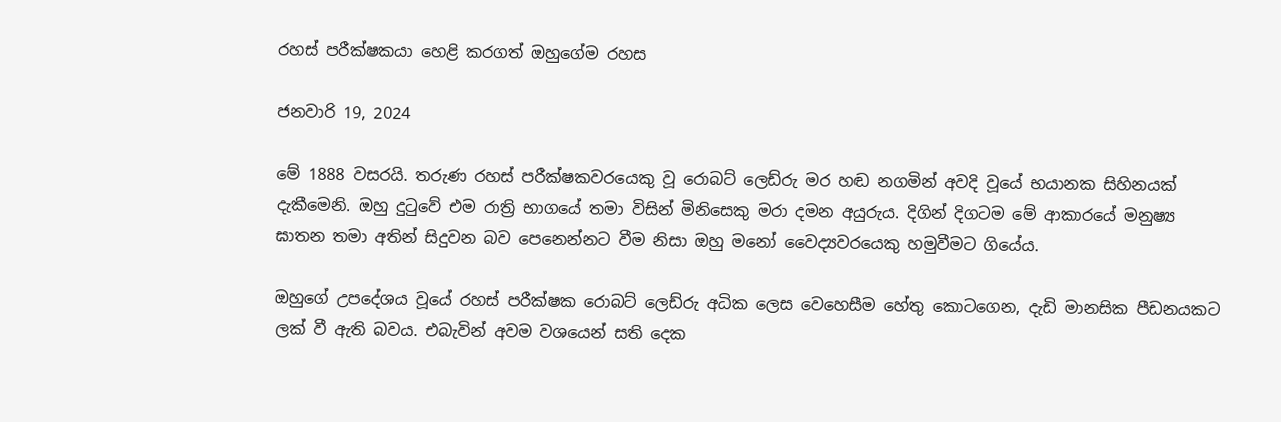රහස් පරීක්ෂකයා හෙළි කරගත් ඔහුගේම රහස

ජනවාරි 19, 2024

මේ 1888 වසරයි. තරුණ රහස් පරීක්ෂකවරයෙකු වූ රොබට් ලෙඩ්රු මර හඬ නගමින් අවදි වූයේ භයානක සිහිනයක් දැකීමෙනි. ඔහු දුටුවේ එම රාත්‍රි භාගයේ තමා විසින් මිනිසෙකු මරා දමන අයුරුය. දිගින් දිගටම මේ ආකාරයේ මනුෂ්‍ය ඝාතන තමා අතින් සිදුවන බව පෙනෙන්නට වීම නිසා ඔහු මනෝ වෛද්‍යවරයෙකු හමුවීමට ගියේය.

ඔහුගේ උපදේශය වූයේ රහස් පරීක්ෂක රොබට් ලෙඩ්රු අධික ලෙස වෙහෙසීම හේතු කොටගෙන, දැඩි මානසික පීඩනයකට ලක් වී ඇති බවය. එබැවින් අවම වශයෙන් සති දෙක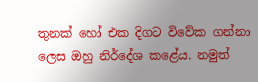තුනක් හෝ එක දිගට විවේක ගන්නා ලෙස ඔහු නිර්දේශ කළේය. නමුත්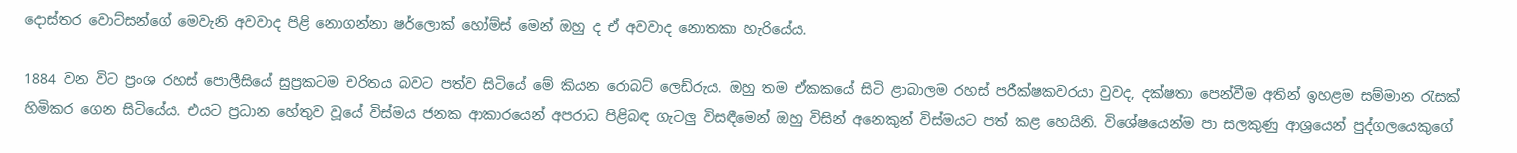දොස්තර වොට්සන්ගේ මෙවැනි අවවාද පිළි නොගන්නා ෂර්ලොක් හෝම්ස් මෙන් ඔහු ද ඒ අවවාද නොතකා හැරියේය.

1884 වන විට ප්‍රංශ රහස් පොලීසියේ සුප්‍රකටම චරිතය බවට පත්ව සිටියේ මේ කියන රොබට් ලෙඩ්රුය. ඔහු තම ඒකකයේ සිටි ළාබාලම රහස් පරීක්ෂකවරයා වුවද, දක්ෂතා පෙන්වීම අතින් ඉහළම සම්මාන රැසක් හිමිකර ගෙන සිටියේය. එයට ප්‍රධාන හේතුව වූයේ විස්මය ජනක ආකාරයෙන් අපරාධ පිළිබඳ ගැටලු විසඳීමෙන් ඔහු විසින් අනෙකුන් විස්මයට පත් කළ හෙයිනි. විශේෂයෙන්ම පා සලකුණු ආශ්‍රයෙන් පුද්ගලයෙකුගේ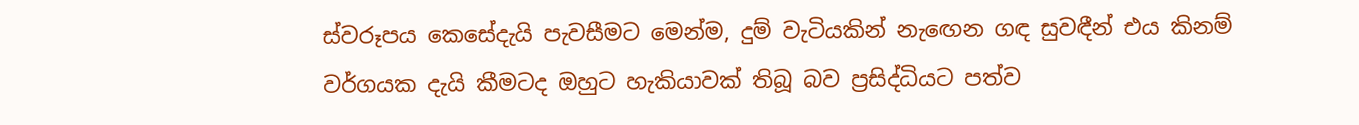ස්වරූපය කෙසේදැයි පැවසීමට මෙන්ම, දුම් වැටියකින් නැඟෙන ගඳ සුවඳීන් එය කිනම් වර්ගයක දැයි කීමටද ඔහුට හැකියාවක් තිබූ බව ප්‍රසිද්ධියට පත්ව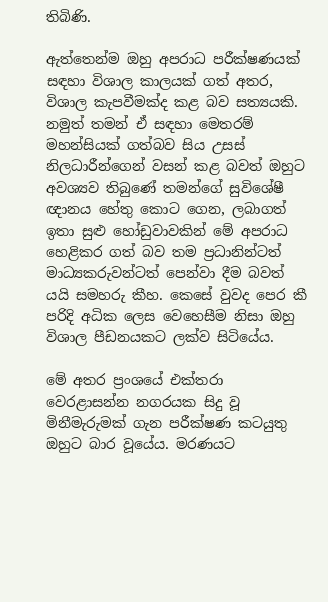තිබිණි.

ඇත්තෙන්ම ඔහු අපරාධ පරීක්ෂණයක් සඳහා විශාල කාලයක් ගත් අතර, විශාල කැපවීමක්ද කළ බව සත්‍යයකි. නමුත් තමන් ඒ සඳහා මෙතරම් මහන්සියක් ගත්බව සිය උසස් නිලධාරීන්ගෙන් වසන් කළ බවත් ඔහුට අවශ්‍යව තිබුණේ තමන්ගේ සුවිශේෂී ඥානය හේතු කොට ගෙන, ලබාගත් ඉතා සුළු හෝඩුවාවකින් මේ අපරාධ හෙළිකර ගත් බව තම ප්‍රධානින්ටත් මාධ්‍යකරුවන්ටත් පෙන්වා දීම බවත් යයි සමහරු කීහ. කෙසේ වුවද පෙර කී පරිදි අධික ලෙස වෙහෙසීම නිසා ඔහු විශාල පීඩනයකට ලක්ව සිටියේය.

මේ අතර ප්‍රංශයේ එක්තරා වෙරළාසන්න නගරයක සිදු වූ මිනීමැරුමක් ගැන පරීක්ෂණ කටයුතු ඔහුට බාර වූයේය. මරණයට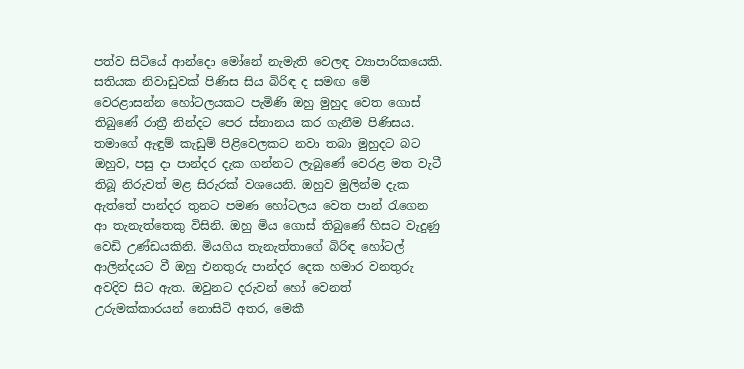පත්ව සිටියේ ආන්දො මෝනේ නැමැති වෙලඳ ව්‍යාපාරිකයෙකි. සතියක නිවාඩුවක් පිණිස සිය බිරිඳ ද සමඟ මේ වෙරළාසන්න හෝටලයකට පැමිණි ඔහු මුහුද වෙත ගොස් තිබුණේ රාත්‍රී නින්දට පෙර ස්නානය කර ගැනීම පිණිසය. තමාගේ ඇඳුම් කැඩුම් පිළිවෙලකට නවා තබා මුහුදට බට ඔහුව, පසු දා පාන්දර දැක ගන්නට ලැබුණේ වෙරළ මත වැටී තිබූ නිරුවත් මළ සිරුරක් වශයෙනි. ඔහුව මුලින්ම දැක ඇත්තේ පාන්දර තුනට පමණ හෝටලය වෙත පාන් රැගෙන ආ තැනැත්තෙකු විසිනි. ඔහු මිය ගොස් තිබුණේ හිසට වැදුණු වෙඩි උණ්ඩයකිනි. මියගිය තැනැත්තාගේ බිරිඳ හෝටල් ආලින්දයට වී ඔහු එනතුරු පාන්දර දෙක හමාර වනතුරු අවදිව සිට ඇත. ඔවුනට දරුවන් හෝ වෙනත් උරුමක්කාරයන් නොසිටි අතර, මෙකී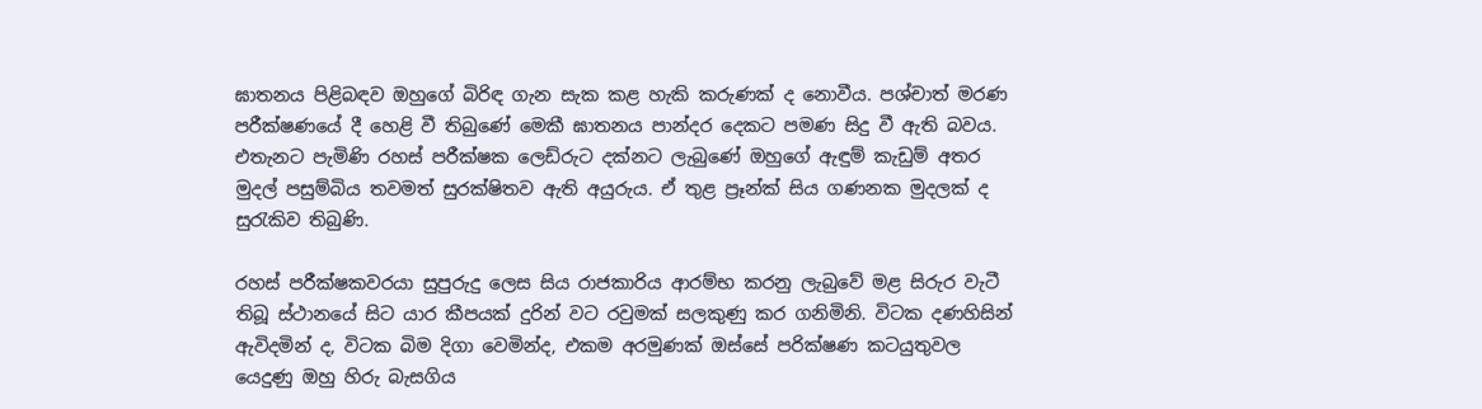ඝාතනය පිළිබඳව ඔහුගේ බිරිඳ ගැන සැක කළ හැකි කරුණක් ද නොවීය. පශ්චාත් මරණ පරීක්ෂණයේ දී හෙළි වී තිබුණේ මෙකී ඝාතනය පාන්දර දෙකට පමණ සිදු වී ඇති බවය. එතැනට පැමිණි රහස් පරීක්ෂක ලෙඩ්රුට දක්නට ලැබුණේ ඔහුගේ ඇඳුම් කැඩුම් අතර මුදල් පසුම්බිය තවමත් සුරක්ෂිතව ඇති අයුරුය. ඒ තුළ ප්‍රෑන්ක් සිය ගණනක මුදලක් ද සුරැකිව තිබුණි.

රහස් පරීක්ෂකවරයා සුපුරුදු ලෙස සිය රාජකාරිය ආරම්භ කරනු ලැබුවේ මළ සිරුර වැටී තිබූ ස්ථානයේ සිට යාර කීපයක් දුරින් වට රවුමක් සලකුණු කර ගනිමිනි. විටක දණහිසින් ඇවිදමින් ද, විටක බිම දිගා වෙමින්ද, එකම අරමුණක් ඔස්සේ පරික්ෂණ කටයුතුවල යෙදුණු ඔහු හිරු බැසගිය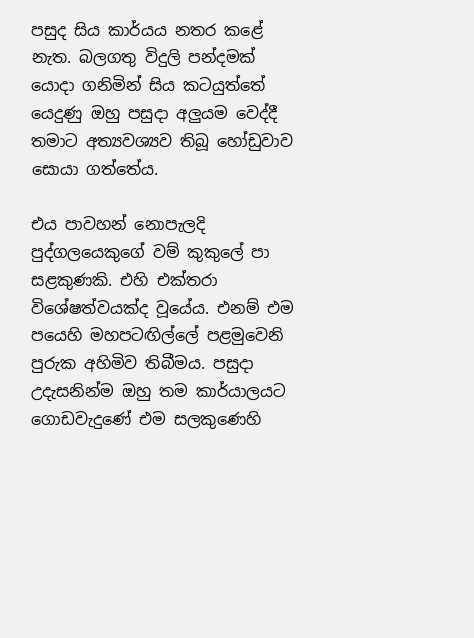පසුද සිය කාර්යය නතර කළේ නැත. බලගතු විදුලි පන්දමක් යොදා ගනිමින් සිය කටයුත්තේ යෙදුණු ඔහු පසුදා අලුයම වෙද්දී තමාට අත්‍යවශ්‍යව තිබූ හෝඩුවාව සොයා ගත්තේය.

එය පාවහන් නොපැලදි පුද්ගලයෙකුගේ වම් කුකුලේ පා සළකුණකි. එහි එක්තරා විශේෂත්වයක්ද වූයේය. එනම් එම පයෙහි මහපටඟිල්ලේ පළමුවෙනි පුරුක අහිමිව තිබීමය. පසුදා උදැසනින්ම ඔහු තම කාර්යාලයට ගොඩවැදුණේ එම සලකුණෙහි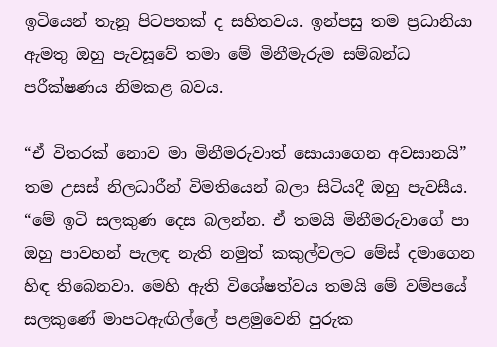ඉටියෙන් තැනූ පිටපතක් ද සහිතවය. ඉන්පසු තම ප්‍රධානියා ඇමතු ඔහු පැවසූවේ තමා මේ මිනීමැරුම සම්බන්ධ පරීක්ෂණය නිමකළ බවය.

“ඒ විතරක් නොව මා මිනීමරුවාත් සොයාගෙන අවසානයි” තම උසස් නිලධාරීන් විමතියෙන් බලා සිටියදී ඔහු පැවසීය. “මේ ඉටි සලකුණ දෙස බලන්න. ඒ තමයි මිනීමරුවාගේ පා ඔහු පාවහන් පැලඳ නැති නමුත් කකුල්වලට මේස් දමාගෙන හිඳ තිබෙනවා. මෙහි ඇති විශේෂත්වය තමයි මේ වම්පයේ සලකුණේ මාපටඇඟිල්ලේ පළමුවෙනි පුරුක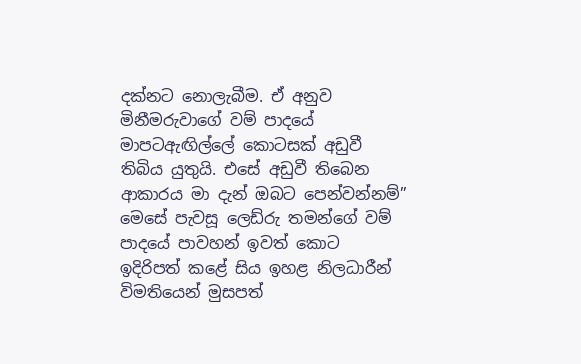දක්නට නොලැබීම. ඒ අනුව මිනීමරුවාගේ වම් පාදයේ මාපටඇඟිල්ලේ කොටසක් අඩුවී තිබිය යුතුයි. එසේ අඩුවී තිබෙන ආකාරය මා දැන් ඔබට පෙන්වන්නම්” මෙසේ පැවසූ ලෙඩ්රු තමන්ගේ වම් පාදයේ පාවහන් ඉවත් කොට ඉදිරිපත් කළේ සිය ඉහළ නිලධාරීන් විමතියෙන් මුසපත්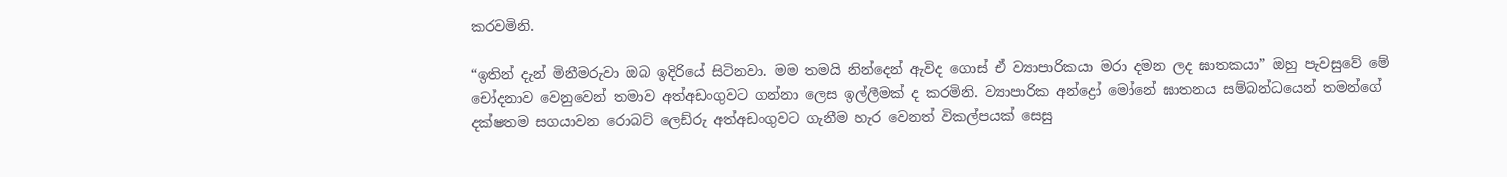කරවමිනි.

“ඉතින් දැන් මිනීමරුවා ඔබ ඉදිරියේ සිටිනවා. මම තමයි නින්දෙන් ඇවිද ගොස් ඒ ව්‍යාපාරිකයා මරා දමන ලද ඝාතකයා” ඔහු පැවසුවේ මේ චෝදනාව වෙනුවෙන් තමාව අත්අඩංගුවට ගන්නා ලෙස ඉල්ලීමක් ද කරමිනි. ව්‍යාපාරික අන්ද්‍රෝ මෝනේ ඝාතනය සම්බන්ධයෙන් තමන්ගේ දක්ෂතම සගයාවන රොබට් ලෙඩ්රු අත්අඩංගුවට ගැනීම හැර වෙනත් විකල්පයක් සෙසු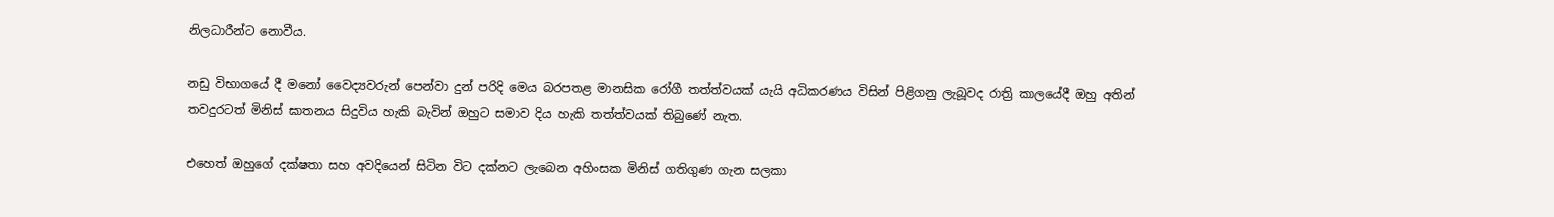නිලධාරීන්ට නොවීය.

නඩු විභාගයේ දී මනෝ වෛද්‍යවරුන් පෙන්වා දුන් පරිදි මෙය බරපතළ මානසික රෝගී තත්ත්වයක් යැයි අධිකරණය විසින් පිළිගනු ලැබූවද රාත්‍රි කාලයේදී ඔහු අතින් තවදුරටත් මිනිස් ඝාතනය සිදුවිය හැකි බැවින් ඔහුට සමාව දිය හැකි තත්ත්වයක් තිබුණේ නැත.

එහෙත් ඔහුගේ දක්ෂතා සහ අවදියෙන් සිටින විට දක්නට ලැබෙන අහිංසක මිනිස් ගතිගුණ ගැන සලකා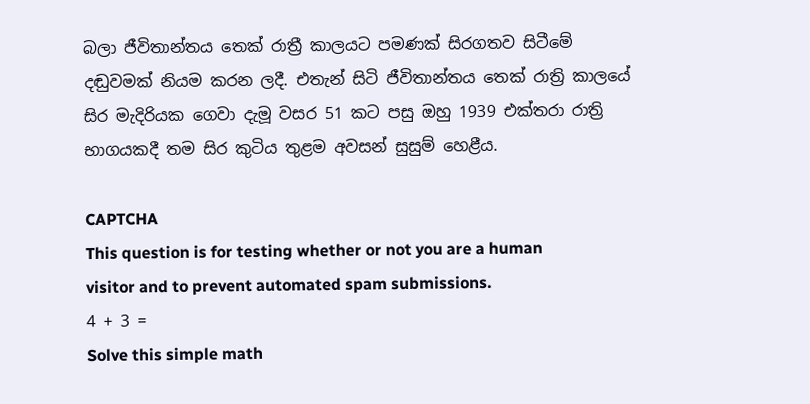බලා ජීවිතාන්තය තෙක් රාත්‍රී කාලයට පමණක් සිරගතව සිටීමේ දඬුවමක් නියම කරන ලදී. එතැන් සිටි ජීවිතාන්තය තෙක් රාත්‍රි කාලයේ සිර මැදිරියක ගෙවා දැමූ වසර 51 කට පසු ඔහු 1939 එක්තරා රාත්‍රි භාගයකදී තම සිර කුටිය තුළම අවසන් සුසුම් හෙළීය.

CAPTCHA
This question is for testing whether or not you are a human visitor and to prevent automated spam submissions.
4 + 3 =
Solve this simple math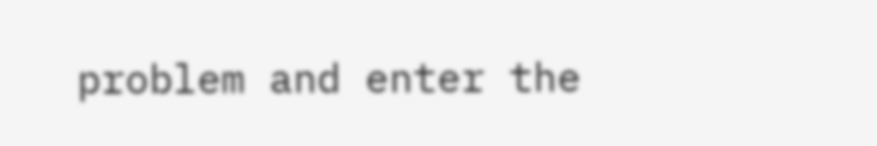problem and enter the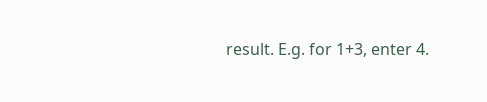result. E.g. for 1+3, enter 4.